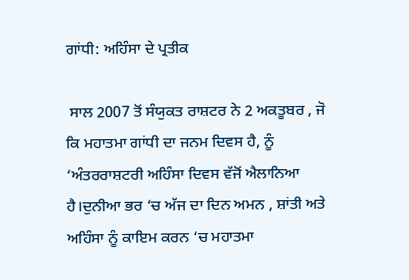ਗਾਂਧੀ: ਅਹਿੰਸਾ ਦੇ ਪ੍ਰਤੀਕ

 ਸਾਲ 2007 ਤੋਂ ਸੰਯੁਕਤ ਰਾਸ਼ਟਰ ਨੇ 2 ਅਕਤੂਬਰ , ਜੋ ਕਿ ਮਹਾਤਮਾ ਗਾਂਧੀ ਦਾ ਜਨਮ ਦਿਵਸ ਹੈ, ਨੂੰ ‘ਅੰਤਰਰਾਸ਼ਟਰੀ ਅਹਿੰਸਾ ਦਿਵਸ ਵੱਜੋਂ ਐਲਾਨਿਆ ਹੈ।ਦੁਨੀਆ ਭਰ ‘ਚ ਅੱਜ ਦਾ ਦਿਨ ਅਮਨ , ਸ਼ਾਂਤੀ ਅਤੇ ਅਹਿੰਸਾ ਨੂੰ ਕਾਇਮ ਕਰਨ ‘ਚ ਮਹਾਤਮਾ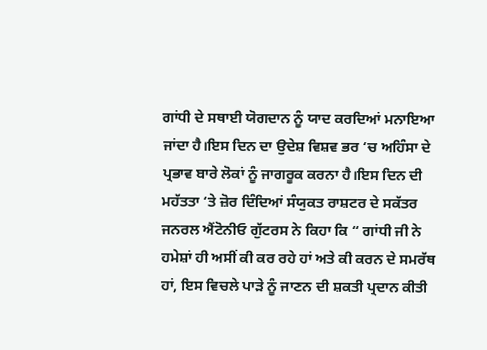ਗਾਂਧੀ ਦੇ ਸਥਾਈ ਯੋਗਦਾਨ ਨੂੰ ਯਾਦ ਕਰਦਿਆਂ ਮਨਾਇਆ ਜਾਂਦਾ ਹੈ।ਇਸ ਦਿਨ ਦਾ ਉਦੇਸ਼ ਵਿਸ਼ਵ ਭਰ ‘ਚ ਅਹਿੰਸਾ ਦੇ ਪ੍ਰਭਾਵ ਬਾਰੇ ਲੋਕਾਂ ਨੂੰ ਜਾਗਰੂਕ ਕਰਨਾ ਹੈ।ਇਸ ਦਿਨ ਦੀ ਮਹੱਤਤਾ ‘ਤੇ ਜ਼ੋਰ ਦਿੰਦਿਆਂ ਸੰਯੁਕਤ ਰਾਸ਼ਟਰ ਦੇ ਸਕੱਤਰ ਜਨਰਲ ਐਂਟੋਨੀਓ ਗੁੱਟਰਸ ਨੇ ਕਿਹਾ ਕਿ “ ਗਾਂਧੀ ਜੀ ਨੇ ਹਮੇਸ਼ਾਂ ਹੀ ਅਸੀਂ ਕੀ ਕਰ ਰਹੇ ਹਾਂ ਅਤੇ ਕੀ ਕਰਨ ਦੇ ਸਮਰੱਥ ਹਾਂ, ਇਸ ਵਿਚਲੇ ਪਾੜੇ ਨੂੰ ਜਾਣਨ ਦੀ ਸ਼ਕਤੀ ਪ੍ਰਦਾਨ ਕੀਤੀ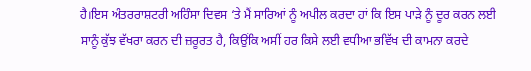ਹੈ।ਇਸ ਅੰਤਰਰਾਸ਼ਟਰੀ ਅਹਿੰਸਾ ਦਿਵਸ ‘ਤੇ ਮੈਂ ਸਾਰਿਆਂ ਨੂੰ ਅਪੀਲ ਕਰਦਾ ਹਾਂ ਕਿ ਇਸ ਪਾੜੇ ਨੂੰ ਦੂਰ ਕਰਨ ਲਈ ਸਾਨੂੰ ਕੁੱਝ ਵੱਖਰਾ ਕਰਨ ਦੀ ਜ਼ਰੂਰਤ ਹੈ, ਕਿਉਂਕਿ ਅਸੀਂ ਹਰ ਕਿਸੇ ਲਈ ਵਧੀਆ ਭਵਿੱਖ ਦੀ ਕਾਮਨਾ ਕਰਦੇ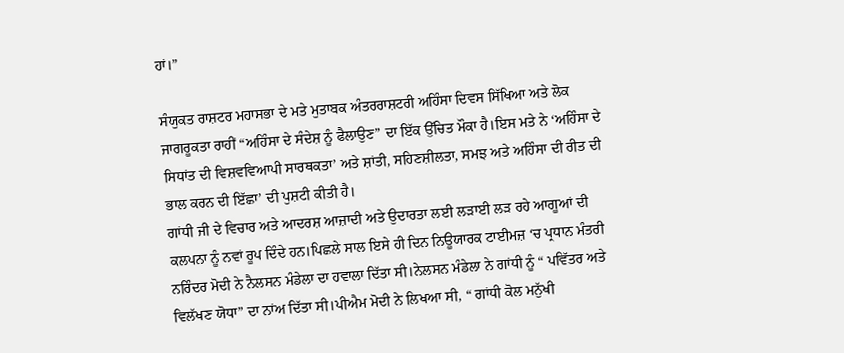ਹਾਂ।”

ਸੰਯੁਕਤ ਰਾਸ਼ਟਰ ਮਹਾਸਭਾ ਦੇ ਮਤੇ ਮੁਤਾਬਕ ਅੰਤਰਰਾਸ਼ਟਰੀ ਅਹਿੰਸਾ ਦਿਵਸ ਸਿੱਖਿਆ ਅਤੇ ਲੋਕ ਜਾਗਰੂਕਤਾ ਰਾਹੀਂ “ਅਹਿੰਸਾ ਦੇ ਸੰਦੇਸ਼ ਨੂੰ ਫੈਲਾਉਣ” ਦਾ ਇੱਕ ਉੱਚਿਤ ਮੌਕਾ ਹੈ।ਇਸ ਮਤੇ ਨੇ ‘ਅਹਿੰਸਾ ਦੇ ਸਿਧਾਂਤ ਦੀ ਵਿਸ਼ਵਵਿਆਪੀ ਸਾਰਥਕਤਾ’ ਅਤੇ ਸ਼ਾਂਤੀ, ਸਹਿਣਸ਼ੀਲਤਾ, ਸਮਝ ਅਤੇ ਅਹਿੰਸਾ ਦੀ ਰੀਤ ਦੀ ਭਾਲ ਕਰਨ ਦੀ ਇੱਛਾ’ ਦੀ ਪੁਸ਼ਟੀ ਕੀਤੀ ਹੈ।
ਗਾਂਧੀ ਜੀ ਦੇ ਵਿਚਾਰ ਅਤੇ ਆਦਰਸ਼ ਆਜ਼ਾਦੀ ਅਤੇ ਉਦਾਰਤਾ ਲਈ ਲੜਾਈ ਲੜ ਰਹੇ ਆਗੂਆਂ ਦੀ ਕਲਪਨਾ ਨੂੰ ਨਵਾਂ ਰੂਪ ਦਿੰਦੇ ਹਨ।ਪਿਛਲੇ ਸਾਲ ਇਸੇ ਹੀ ਦਿਨ ਨਿਊਯਾਰਕ ਟਾਈਮਜ਼ ‘ਚ ਪ੍ਰਧਾਨ ਮੰਤਰੀ ਨਰਿੰਦਰ ਮੋਦੀ ਨੇ ਨੈਲਸਨ ਮੰਡੇਲਾ ਦਾ ਹਵਾਲਾ ਦਿੱਤਾ ਸੀ।ਨੇਲਸਨ ਮੰਡੇਲਾ ਨੇ ਗਾਂਧੀ ਨੂੰ “ ਪਵਿੱਤਰ ਅਤੇ ਵਿਲੱਖਣ ਯੋਧਾ” ਦਾ ਨਾਂਅ ਦਿੱਤਾ ਸੀ।ਪੀਐਮ ਮੋਦੀ ਨੇ ਲਿਖਆ ਸੀ, “ ਗਾਂਧੀ ਕੋਲ ਮਨੁੱਖੀ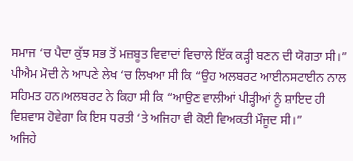ਸਮਾਜ ‘ਚ ਪੈਦਾ ਕੁੱਝ ਸਭ ਤੋਂ ਮਜ਼ਬੂਤ ਵਿਵਾਦਾਂ ਵਿਚਾਲੇ ਇੱਕ ਕੜ੍ਹੀ ਬਣਨ ਦੀ ਯੋਗਤਾ ਸੀ।”
ਪੀਐਮ ਮੋਦੀ ਨੇ ਆਪਣੇ ਲੇਖ ‘ਚ ਲਿਖਆ ਸੀ ਕਿ “ਉਹ ਅਲਬਰਟ ਆਈਨਸਟਾਈਨ ਨਾਲ ਸਹਿਮਤ ਹਨ।ਅਲਬਰਟ ਨੇ ਕਿਹਾ ਸੀ ਕਿ “ਆਉਣ ਵਾਲੀਆਂ ਪੀੜ੍ਹੀਆਂ ਨੂੰ ਸ਼ਾਇਦ ਹੀ ਵਿਸ਼ਵਾਸ ਹੋਵੇਗਾ ਕਿ ਇਸ ਧਰਤੀ ‘ਤੇ ਅਜਿਹਾ ਵੀ ਕੋਈ ਵਿਅਕਤੀ ਮੌਜੂਦ ਸੀ।”
ਅਜਿਹੇ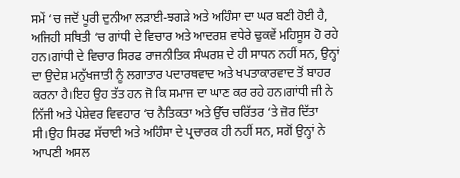ਸਮੇਂ ‘ਚ ਜਦੋਂ ਪੂਰੀ ਦੁਨੀਆ ਲੜਾਈ-ਝਗੜੇ ਅਤੇ ਅਹਿੰਸਾ ਦਾ ਘਰ ਬਣੀ ਹੋਈ ਹੈ, ਅਜਿਹੀ ਸਥਿਤੀ ‘ਚ ਗਾਂਧੀ ਦੇ ਵਿਚਾਰ ਅਤੇ ਆਦਰਸ਼ ਵਧੇਰੇ ਢੁਕਵੇਂ ਮਹਿਸੂਸ ਹੋ ਰਹੇ ਹਨ।ਗਾਂਧੀ ਦੇ ਵਿਚਾਰ ਸਿਰਫ ਰਾਜਨੀਤਿਕ ਸੰਘਰਸ਼ ਦੇ ਹੀ ਸਾਧਨ ਨਹੀਂ ਸਨ, ਉਨ੍ਹਾਂ ਦਾ ਉਦੇਸ਼ ਮਨੁੱਖਜਾਤੀ ਨੂੰ ਲਗਾਤਾਰ ਪਦਾਰਥਵਾਦ ਅਤੇ ਖਪਤਾਕਾਰਵਾਦ ਤੋਂ ਬਾਹਰ ਕਰਨਾ ਹੈ।ਇਹ ਉਹ ਤੱਤ ਹਨ ਜੋ ਕਿ ਸਮਾਜ ਦਾ ਘਾਣ ਕਰ ਰਹੇ ਹਨ।ਗਾਂਧੀ ਜੀ ਨੇ ਨਿੱਜੀ ਅਤੇ ਪੇਸ਼ੇਵਰ ਵਿਵਹਾਰ ‘ਚ ਨੈਤਿਕਤਾ ਅਤੇ ਉੱਚ ਚਰਿੱਤਰ ‘ਤੇ ਜ਼ੋਰ ਦਿੱਤਾ ਸੀ।ਉਹ ਸਿਰਫ ਸੱਚਾਈ ਅਤੇ ਅਹਿੰਸਾ ਦੇ ਪ੍ਰਚਾਰਕ ਹੀ ਨਹੀਂ ਸਨ, ਸਗੋਂ ਉਨ੍ਹਾਂ ਨੇ ਆਪਣੀ ਅਸਲ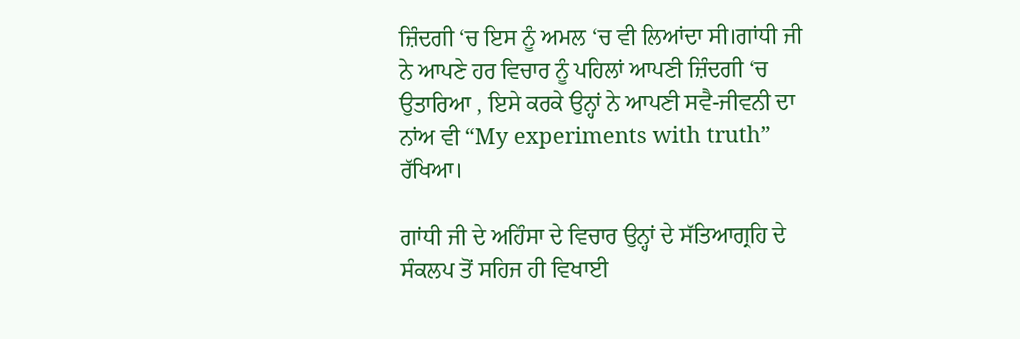ਜ਼ਿੰਦਗੀ ‘ਚ ਇਸ ਨੂੰ ਅਮਲ ‘ਚ ਵੀ ਲਿਆਂਦਾ ਸੀ।ਗਾਂਧੀ ਜੀ ਨੇ ਆਪਣੇ ਹਰ ਵਿਚਾਰ ਨੂੰ ਪਹਿਲਾਂ ਆਪਣੀ ਜ਼ਿੰਦਗੀ ‘ਚ ਉਤਾਰਿਆ , ਇਸੇ ਕਰਕੇ ਉਨ੍ਹਾਂ ਨੇ ਆਪਣੀ ਸਵੈ-ਜੀਵਨੀ ਦਾ ਨਾਂਅ ਵੀ “My experiments with truth” ਰੱਖਿਆ।

ਗਾਂਧੀ ਜੀ ਦੇ ਅਹਿੰਸਾ ਦੇ ਵਿਚਾਰ ਉਨ੍ਹਾਂ ਦੇ ਸੱਤਿਆਗ੍ਰਹਿ ਦੇ ਸੰਕਲਪ ਤੋਂ ਸਹਿਜ ਹੀ ਵਿਖਾਈ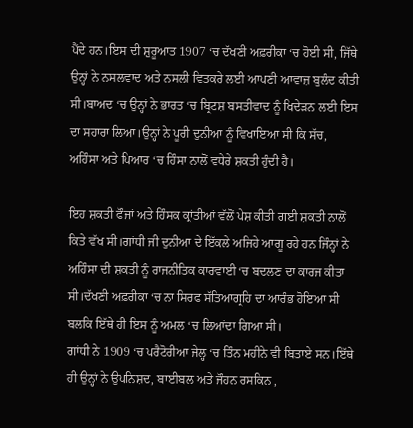ਪੈਂਦੇ ਹਨ।ਇਸ ਦੀ ਸ਼ੁਰੂਆਤ 1907 ‘ਚ ਦੱਖਣੀ ਅਫ਼ਰੀਕਾ ‘ਚ ਹੋਈ ਸੀ, ਜਿੱਥੇ ਉਨ੍ਹਾਂ ਨੇ ਨਸਲਵਾਦ ਅਤੇ ਨਸਲੀ ਵਿਤਕਰੇ ਲਈ ਆਪਣੀ ਆਵਾਜ਼ ਬੁਲੰਦ ਕੀਤੀ ਸੀ।ਬਾਅਦ ‘ਚ ਉਨ੍ਹਾਂ ਨੇ ਭਾਰਤ ‘ਚ ਬ੍ਰਿਟਸ਼ ਬਸਤੀਵਾਦ ਨੂੰ ਖਿਦੇੜਨ ਲਈ ਇਸ ਦਾ ਸਹਾਰਾ ਲਿਆ।ਉਨ੍ਹਾਂ ਨੇ ਪੂਰੀ ਦੁਨੀਆ ਨੂੰ ਵਿਖਾਇਆ ਸੀ ਕਿ ਸੱਚ, ਅਹਿੰਸਾ ਅਤੇ ਪਿਆਰ ‘ਚ ਹਿੰਸਾ ਨਾਲੋਂ ਵਧੇਰੇ ਸ਼ਕਤੀ ਹੁੰਦੀ ਹੈ।

ਇਹ ਸ਼ਕਤੀ ਫੌਜਾਂ ਅਤੇ ਹਿੰਸਕ ਕ੍ਰਾਂਤੀਆਂ ਵੱਲੋਂ ਪੇਸ਼ ਕੀਤੀ ਗਈ ਸ਼ਕਤੀ ਨਾਲੋਂ ਕਿਤੇ ਵੱਖ ਸੀ।ਗਾਂਧੀ ਜੀ ਦੁਨੀਆ ਦੇ ਇੱਕਲੇ ਅਜਿਹੇ ਆਗੂ ਰਹੇ ਹਨ ਜਿੰਨ੍ਹਾਂ ਨੇ ਅਹਿੰਸਾ ਦੀ ਸ਼ਕਤੀ ਨੂੰ ਰਾਜਨੀਤਿਕ ਕਾਰਵਾਈ ‘ਚ ਬਦਲਣ ਦਾ ਕਾਰਜ ਕੀਤਾ ਸੀ।ਦੱਖਣੀ ਅਫ਼ਰੀਕਾ ‘ਚ ਨਾ ਸਿਰਫ ਸੱਤਿਆਗ੍ਰਹਿ ਦਾ ਆਰੰਭ ਹੋਇਆ ਸੀ ਬਲਕਿ ਇੱਥੇ ਹੀ ਇਸ ਨੂੰ ਅਮਲ ‘ਚ ਲਿਆਂਦਾ ਗਿਆ ਸੀ।
ਗਾਂਧੀ ਨੇ 1909 ‘ਚ ਪਰੈਟੋਰੀਆ ਜੇਲ੍ਹ ‘ਚ ਤਿੰਨ ਮਹੀਨੇ ਵੀ ਬਿਤਾਏ ਸਨ।ਇੱਥੇ ਹੀ ਉਨ੍ਹਾਂ ਨੇ ਉਪਨਿਸ਼ਦ, ਬਾਈਬਲ ਅਤੇ ਜੌਹਨ ਰਸਕਿਨ ,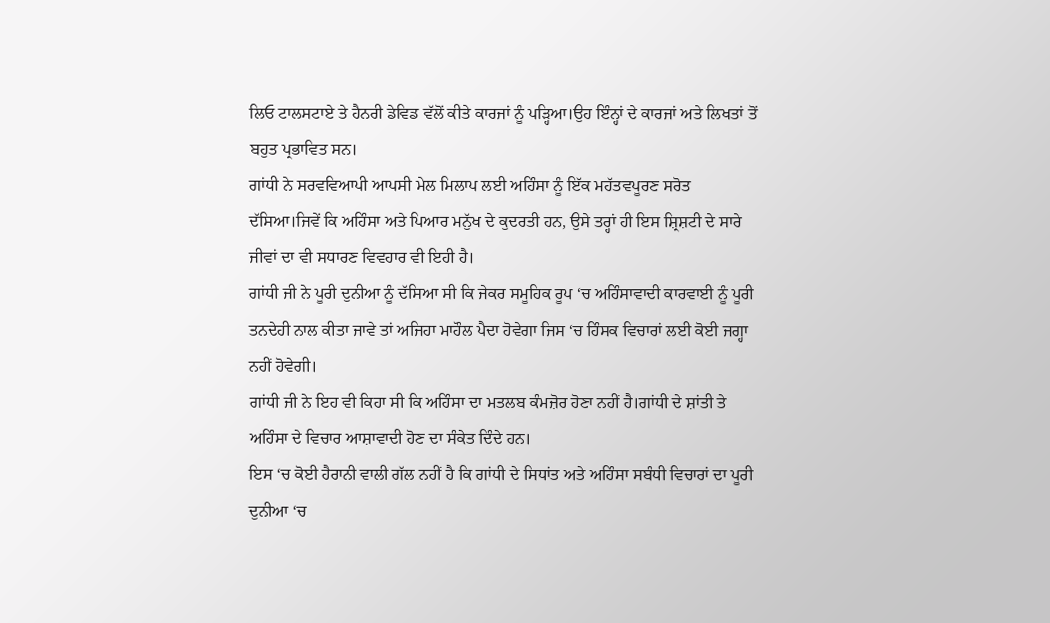ਲਿਓ ਟਾਲਸਟਾਏ ਤੇ ਹੈਨਰੀ ਡੇਵਿਡ ਵੱਲੋਂ ਕੀਤੇ ਕਾਰਜਾਂ ਨੂੰ ਪੜ੍ਹਿਆ।ਉਹ ਇੰਨ੍ਹਾਂ ਦੇ ਕਾਰਜਾਂ ਅਤੇ ਲਿਖਤਾਂ ਤੋਂ ਬਹੁਤ ਪ੍ਰਭਾਵਿਤ ਸਨ।
ਗਾਂਧੀ ਨੇ ਸਰਵਵਿਆਪੀ ਆਪਸੀ ਮੇਲ ਮਿਲਾਪ ਲਈ ਅਹਿੰਸਾ ਨੂੰ ਇੱਕ ਮਹੱਤਵਪੂਰਣ ਸਰੋਤ ਦੱਸਿਆ।ਜਿਵੇਂ ਕਿ ਅਹਿੰਸਾ ਅਤੇ ਪਿਆਰ ਮਨੁੱਖ ਦੇ ਕੁਦਰਤੀ ਹਨ, ਉਸੇ ਤਰ੍ਹਾਂ ਹੀ ਇਸ ਸ਼੍ਰਿਸ਼ਟੀ ਦੇ ਸਾਰੇ ਜੀਵਾਂ ਦਾ ਵੀ ਸਧਾਰਣ ਵਿਵਹਾਰ ਵੀ ਇਹੀ ਹੈ।
ਗਾਂਧੀ ਜੀ ਨੇ ਪੂਰੀ ਦੁਨੀਆ ਨੂੰ ਦੱਸਿਆ ਸੀ ਕਿ ਜੇਕਰ ਸਮੂਹਿਕ ਰੂਪ ‘ਚ ਅਹਿੰਸਾਵਾਦੀ ਕਾਰਵਾਈ ਨੂੰ ਪੂਰੀ ਤਨਦੇਹੀ ਨਾਲ ਕੀਤਾ ਜਾਵੇ ਤਾਂ ਅਜਿਹਾ ਮਾਹੌਲ ਪੈਦਾ ਹੋਵੇਗਾ ਜਿਸ ‘ਚ ਹਿੰਸਕ ਵਿਚਾਰਾਂ ਲਈ ਕੋਈ ਜਗ੍ਹਾ ਨਹੀਂ ਹੋਵੇਗੀ।
ਗਾਂਧੀ ਜੀ ਨੇ ਇਹ ਵੀ ਕਿਹਾ ਸੀ ਕਿ ਅਹਿੰਸਾ ਦਾ ਮਤਲਬ ਕੰਮਜ਼ੋਰ ਹੋਣਾ ਨਹੀਂ ਹੈ।ਗਾਂਧੀ ਦੇ ਸ਼ਾਂਤੀ ਤੇ ਅਹਿੰਸਾ ਦੇ ਵਿਚਾਰ ਆਸ਼ਾਵਾਦੀ ਹੋਣ ਦਾ ਸੰਕੇਤ ਦਿੰਦੇ ਹਨ।
ਇਸ ‘ਚ ਕੋਈ ਹੈਰਾਨੀ ਵਾਲੀ ਗੱਲ ਨਹੀਂ ਹੈ ਕਿ ਗਾਂਧੀ ਦੇ ਸਿਧਾਂਤ ਅਤੇ ਅਹਿੰਸਾ ਸਬੰਧੀ ਵਿਚਾਰਾਂ ਦਾ ਪੂਰੀ ਦੁਨੀਆ ‘ਚ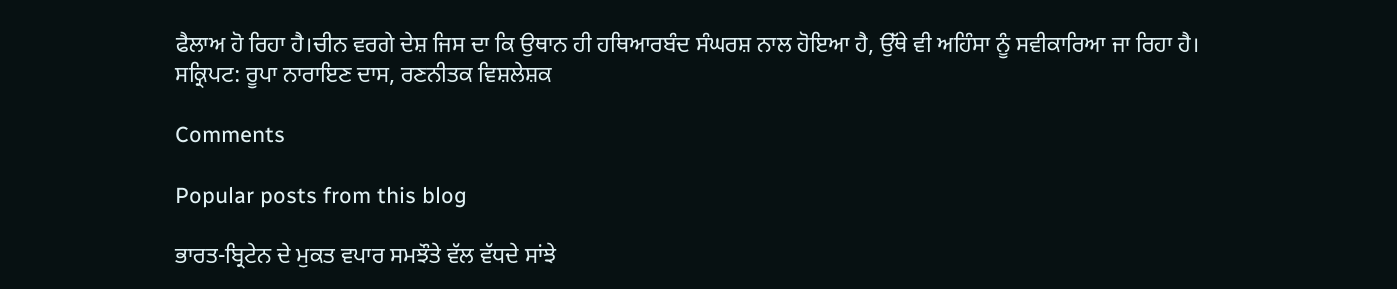ਫੈਲਾਅ ਹੋ ਰਿਹਾ ਹੈ।ਚੀਨ ਵਰਗੇ ਦੇਸ਼ ਜਿਸ ਦਾ ਕਿ ਉਥਾਨ ਹੀ ਹਥਿਆਰਬੰਦ ਸੰਘਰਸ਼ ਨਾਲ ਹੋਇਆ ਹੈ, ਉੱਥੇ ਵੀ ਅਹਿੰਸਾ ਨੂੰ ਸਵੀਕਾਰਿਆ ਜਾ ਰਿਹਾ ਹੈ।
ਸਕ੍ਰਿਪਟ: ਰੂਪਾ ਨਾਰਾਇਣ ਦਾਸ, ਰਣਨੀਤਕ ਵਿਸ਼ਲੇਸ਼ਕ

Comments

Popular posts from this blog

ਭਾਰਤ-ਬ੍ਰਿਟੇਨ ਦੇ ਮੁਕਤ ਵਪਾਰ ਸਮਝੌਤੇ ਵੱਲ ਵੱਧਦੇ ਸਾਂਝੇ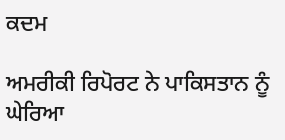ਕਦਮ

ਅਮਰੀਕੀ ਰਿਪੋਰਟ ਨੇ ਪਾਕਿਸਤਾਨ ਨੂੰ ਘੇਰਿਆ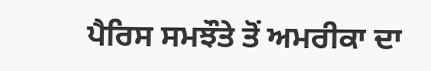ਪੈਰਿਸ ਸਮਝੌਤੇ ਤੋਂ ਅਮਰੀਕਾ ਦਾ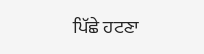ਪਿੱਛੇ ਹਟਣਾ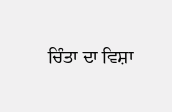ਚਿੰਤਾ ਦਾ ਵਿਸ਼ਾ